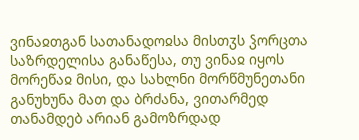ვინაჲთგან სათანადოჲსა მისთჳს ჴორცთა საზრდელისა განაწესა, თუ ვინაჲ იყოს მორეწაჲ მისი, და სახლნი მორწმუნეთანი განუხუნა მათ და ბრძანა, ვითარმედ თანამდებ არიან გამოზრდად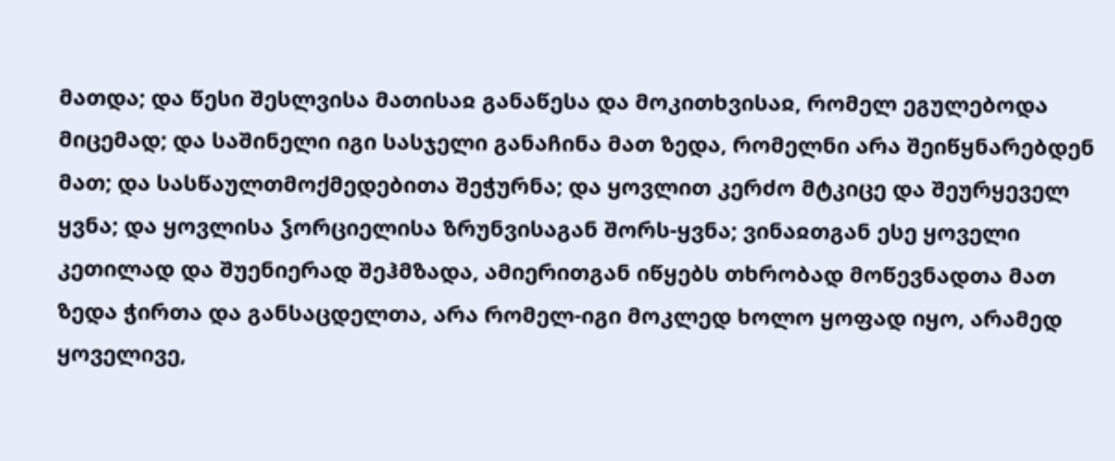მათდა; და წესი შესლვისა მათისაჲ განაწესა და მოკითხვისაჲ, რომელ ეგულებოდა მიცემად; და საშინელი იგი სასჯელი განაჩინა მათ ზედა, რომელნი არა შეიწყნარებდენ მათ; და სასწაულთმოქმედებითა შეჭურნა; და ყოვლით კერძო მტკიცე და შეურყეველ ყვნა; და ყოვლისა ჴორციელისა ზრუნვისაგან შორს-ყვნა; ვინაჲთგან ესე ყოველი კეთილად და შუენიერად შეჰმზადა, ამიერითგან იწყებს თხრობად მოწევნადთა მათ ზედა ჭირთა და განსაცდელთა, არა რომელ-იგი მოკლედ ხოლო ყოფად იყო, არამედ ყოველივე,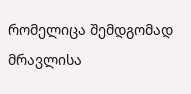რომელიცა შემდგომად მრავლისა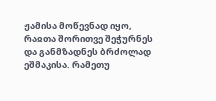ჟამისა მოწევნად იყო, რაჲთა შორითვე შეჭურნეს და განმზადნეს ბრძოლად ეშმაკისა. რამეთუ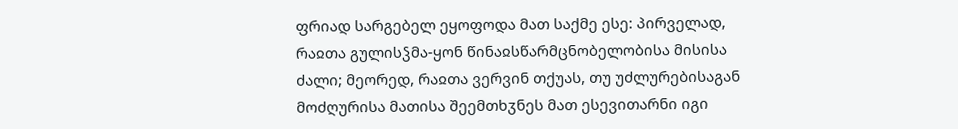ფრიად სარგებელ ეყოფოდა მათ საქმე ესე: პირველად, რაჲთა გულისჴმა-ყონ წინაჲსწარმცნობელობისა მისისა ძალი; მეორედ, რაჲთა ვერვინ თქუას, თუ უძლურებისაგან მოძღურისა მათისა შეემთხჳნეს მათ ესევითარნი იგი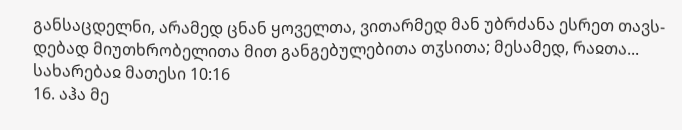განსაცდელნი, არამედ ცნან ყოველთა, ვითარმედ მან უბრძანა ესრეთ თავს-დებად მიუთხრობელითა მით განგებულებითა თჳსითა; მესამედ, რაჲთა...
სახარებაჲ მათესი 10:16
16. აჰა მე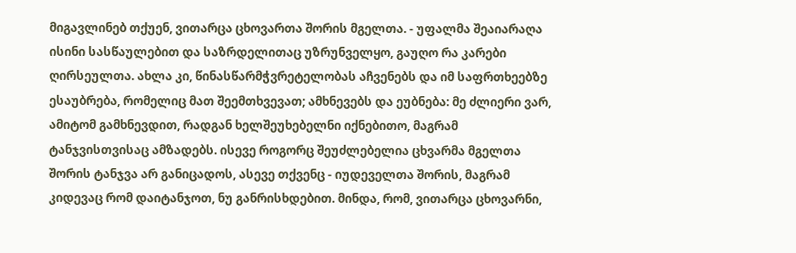მიგავლინებ თქუენ, ვითარცა ცხოვართა შორის მგელთა. - უფალმა შეაიარაღა ისინი სასწაულებით და საზრდელითაც უზრუნველყო, გაუღო რა კარები ღირსეულთა. ახლა კი, წინასწარმჭვრეტელობას აჩვენებს და იმ საფრთხეებზე ესაუბრება, რომელიც მათ შეემთხვევათ; ამხნევებს და ეუბნება: მე ძლიერი ვარ, ამიტომ გამხნევდით, რადგან ხელშეუხებელნი იქნებითო, მაგრამ ტანჯვისთვისაც ამზადებს. ისევე როგორც შეუძლებელია ცხვარმა მგელთა შორის ტანჯვა არ განიცადოს, ასევე თქვენც - იუდეველთა შორის, მაგრამ კიდევაც რომ დაიტანჯოთ, ნუ განრისხდებით. მინდა, რომ, ვითარცა ცხოვარნი,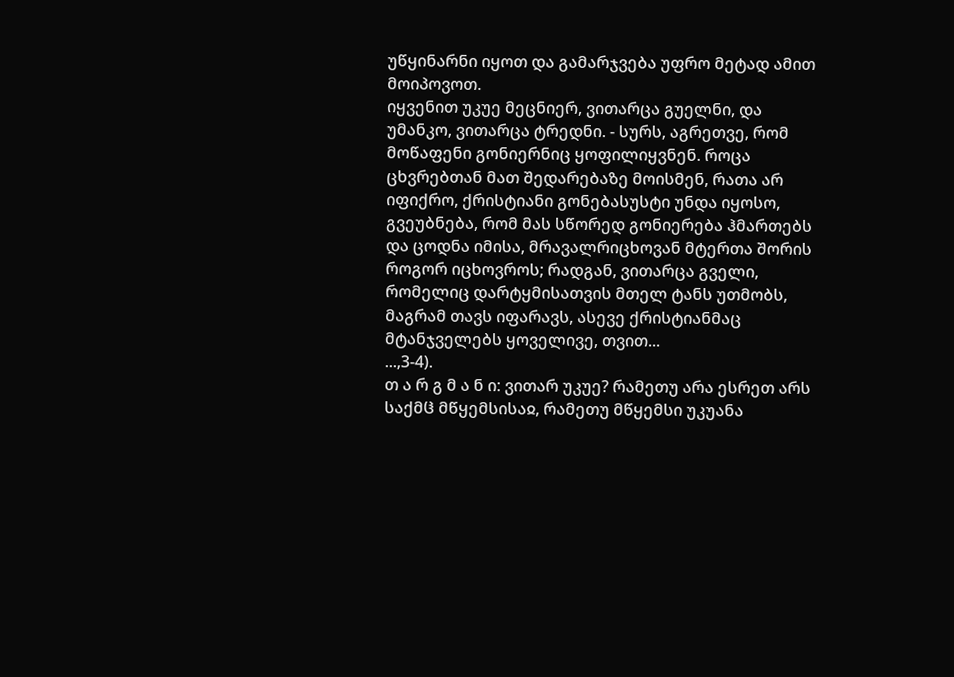უწყინარნი იყოთ და გამარჯვება უფრო მეტად ამით მოიპოვოთ.
იყვენით უკუე მეცნიერ, ვითარცა გუელნი, და უმანკო, ვითარცა ტრედნი. - სურს, აგრეთვე, რომ მოწაფენი გონიერნიც ყოფილიყვნენ. როცა ცხვრებთან მათ შედარებაზე მოისმენ, რათა არ იფიქრო, ქრისტიანი გონებასუსტი უნდა იყოსო, გვეუბნება, რომ მას სწორედ გონიერება ჰმართებს და ცოდნა იმისა, მრავალრიცხოვან მტერთა შორის როგორ იცხოვროს; რადგან, ვითარცა გველი, რომელიც დარტყმისათვის მთელ ტანს უთმობს, მაგრამ თავს იფარავს, ასევე ქრისტიანმაც მტანჯველებს ყოველივე, თვით...
...,3-4).
თ ა რ გ მ ა ნ ი: ვითარ უკუე? რამეთუ არა ესრეთ არს საქმჱ მწყემსისაჲ, რამეთუ მწყემსი უკუანა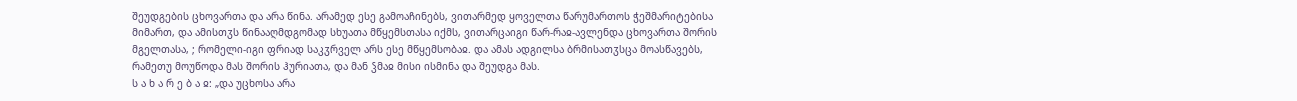შეუდგების ცხოვართა და არა წინა. არამედ ესე გამოაჩინებს, ვითარმედ ყოველთა წარუმართოს ჭეშმარიტებისა მიმართ, და ამისთჳს წინააღმდგომად სხუათა მწყემსთასა იქმს, ვითარცაიგი წარ-რაჲ-ავლენდა ცხოვართა შორის მგელთასა, ; რომელი-იგი ფრიად საკჳრველ არს ესე მწყემსობაჲ. და ამას ადგილსა ბრმისათჳსცა მოასწავებს, რამეთუ მოუწოდა მას შორის ჰურიათა, და მან ჴმაჲ მისი ისმინა და შეუდგა მას.
ს ა ხ ა რ ე ბ ა ჲ: „და უცხოსა არა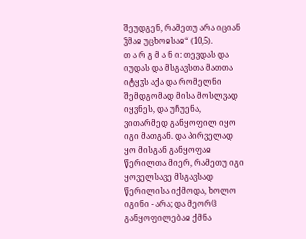შეუდგენ, რამეთუ არა იციან ჴმაჲ უცხოჲსაჲ“ (10,5).
თ ა რ გ მ ა ნ ი: თევდას და იუდას და მსგავსთა მათთა იტყჳს აქა და რომელნი შემდგომად მისა მოსლვად იყვნეს, და უჩუენა, ვითარმედ განყოფილ იყო იგი მათგან. და პირველად ყო მისგან განყოფაჲ წერილთა მიერ, რამეთუ იგი ყოველსავე მსგავსად წერილისა იქმოდა, ხოლო იგინი - არა; და მეორჱ განყოფილებაჲ ქმნა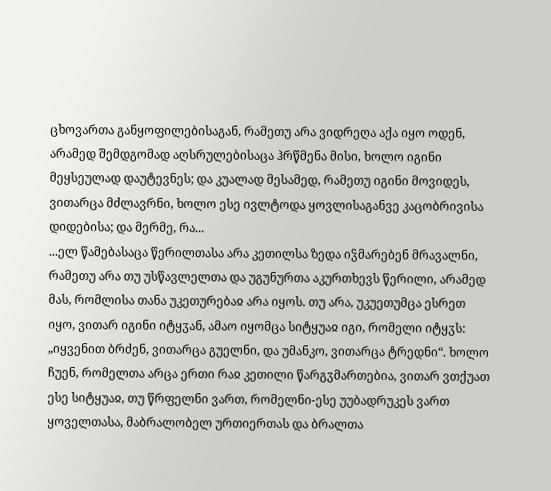ცხოვართა განყოფილებისაგან, რამეთუ არა ვიდრეღა აქა იყო ოდენ, არამედ შემდგომად აღსრულებისაცა ჰრწმენა მისი, ხოლო იგინი მეყსეულად დაუტევნეს; და კუალად მესამედ, რამეთუ იგინი მოვიდეს, ვითარცა მძლავრნი, ხოლო ესე ივლტოდა ყოვლისაგანვე კაცობრივისა დიდებისა; და მერმე, რა...
...ელ წამებასაცა წერილთასა არა კეთილსა ზედა იჴმარებენ მრავალნი, რამეთუ არა თუ უსწავლელთა და უგუნურთა აკურთხევს წერილი, არამედ მას, რომლისა თანა უკეთურებაჲ არა იყოს. თუ არა, უკუეთუმცა ესრეთ იყო, ვითარ იგინი იტყჳან, ამაო იყომცა სიტყუაჲ იგი, რომელი იტყჳს: „იყვენით ბრძენ, ვითარცა გუელნი, და უმანკო, ვითარცა ტრედნი“. ხოლო ჩუენ, რომელთა არცა ერთი რაჲ კეთილი წარგჳმართებია, ვითარ ვთქუათ ესე სიტყუაჲ, თუ წრფელნი ვართ, რომელნი-ესე უუბადრუკეს ვართ ყოველთასა, მაბრალობელ ურთიერთას და ბრალთა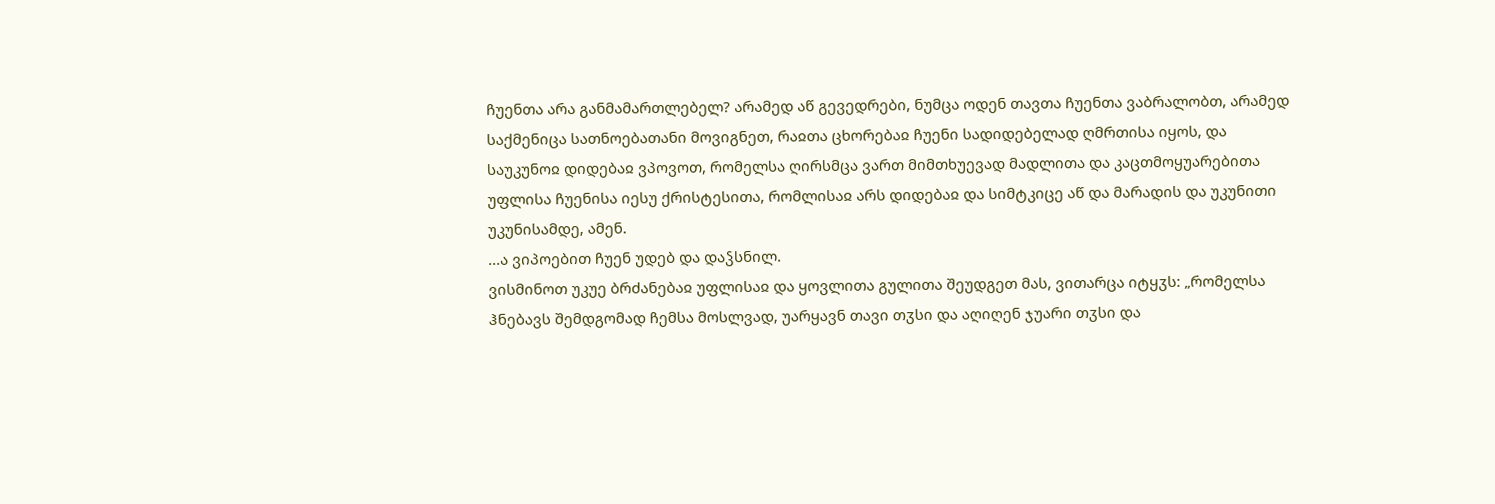ჩუენთა არა განმამართლებელ? არამედ აწ გევედრები, ნუმცა ოდენ თავთა ჩუენთა ვაბრალობთ, არამედ საქმენიცა სათნოებათანი მოვიგნეთ, რაჲთა ცხორებაჲ ჩუენი სადიდებელად ღმრთისა იყოს, და საუკუნოჲ დიდებაჲ ვპოვოთ, რომელსა ღირსმცა ვართ მიმთხუევად მადლითა და კაცთმოყუარებითა უფლისა ჩუენისა იესუ ქრისტესითა, რომლისაჲ არს დიდებაჲ და სიმტკიცე აწ და მარადის და უკუნითი უკუნისამდე, ამენ.
...ა ვიპოებით ჩუენ უდებ და დაჴსნილ.
ვისმინოთ უკუე ბრძანებაჲ უფლისაჲ და ყოვლითა გულითა შეუდგეთ მას, ვითარცა იტყჳს: „რომელსა ჰნებავს შემდგომად ჩემსა მოსლვად, უარყავნ თავი თჳსი და აღიღენ ჯუარი თჳსი და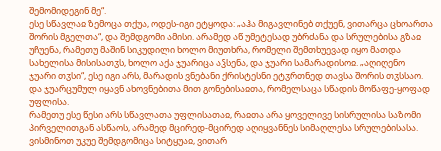შემომიდეგინ მე“.
ესე სწავლაჲ ზემოცა თქუა, ოდეს-იგი ეტყოდა: „აჰა მიგავლინებ თქუენ, ვითარცა ცხოართა შორის მგელთა“, და შემდგომი ამისი. არამედ აწ უმეტესად უბრძანა და სრულებისა გზაჲ უჩუენა, რამეთუ მაშინ სიკუდილი ხოლო მიუთხრა, რომელი შემთხუევად იყო მათდა სახელისა მისისათჳს, ხოლო აქა ჯუარიცა აჴსენა, და ჯუარი სამარადისოჲ. „აღიღენო ჯუარი თჳსი“, ესე იგი არს, მარადის ვნებანი ქრისტესნი ეტჳრთნედ თავსა შორის თჳსსაო. და ჯუარცუმულ იყავნ ახოვნებითა მით გონებისაჲთა, რომელსაცა სწადის მოწაფე-ყოფად უფლისა.
რამეთუ ესე წესი არს სწავლათა უფლისათაჲ, რაჲთა არა ყოველივე სისრულისა საზომი პირველითგან ასწაოს, არამედ მცირედ-მცირედ აღიყვანნეს სიმაღლესა სრულებისასა. ვისმინოთ უკუე შემდგომიცა სიტყუაჲ, ვითარ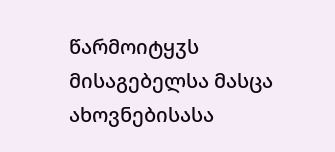წარმოიტყჳს მისაგებელსა მასცა ახოვნებისასა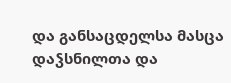და განსაცდელსა მასცა დაჴსნილთა და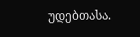უდებთასა.